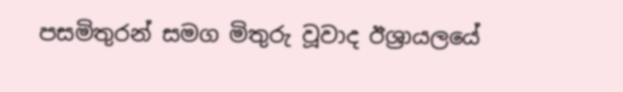පසමිතුරන් සමග මිතුරු වූවාද ඊශ්‍රායලයේ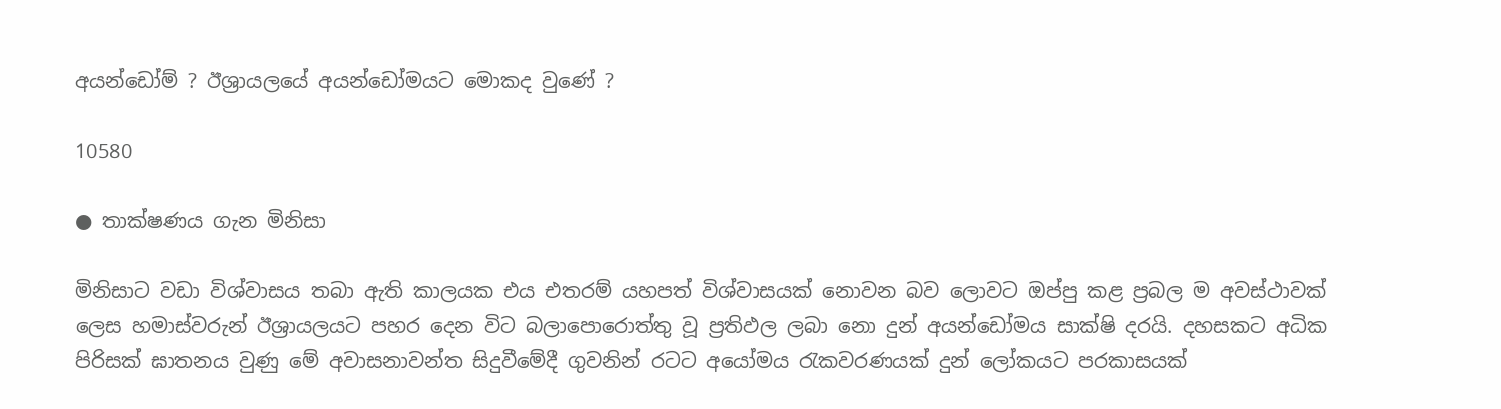අයන්ඩෝම් ? ඊශ්‍රායලයේ අයන්ඩෝමයට මොකද වුණේ ?

10580

● තාක්ෂණය ගැන මිනිසා

මිනිසාට වඩා විශ්වාසය තබා ඇති කාලයක එය එතරම් යහපත් විශ්වාසයක් නොවන බව ලොවට ඔප්පු කළ ප්‍රබල ම අවස්ථාවක් ලෙස හමාස්වරුන් ඊශ්‍රායලයට පහර දෙන විට බලාපොරොත්තු වූ ප්‍රතිඵල ලබා නො දුන් අයන්ඩෝමය සාක්ෂි දරයි. දහසකට අධික පිරිසක් ඝාතනය වුණු මේ අවාසනාවන්ත සිදුවීමේදී ගුවනින් රටට අයෝමය රැකවරණයක් දුන් ලෝකයට පරකාසයක්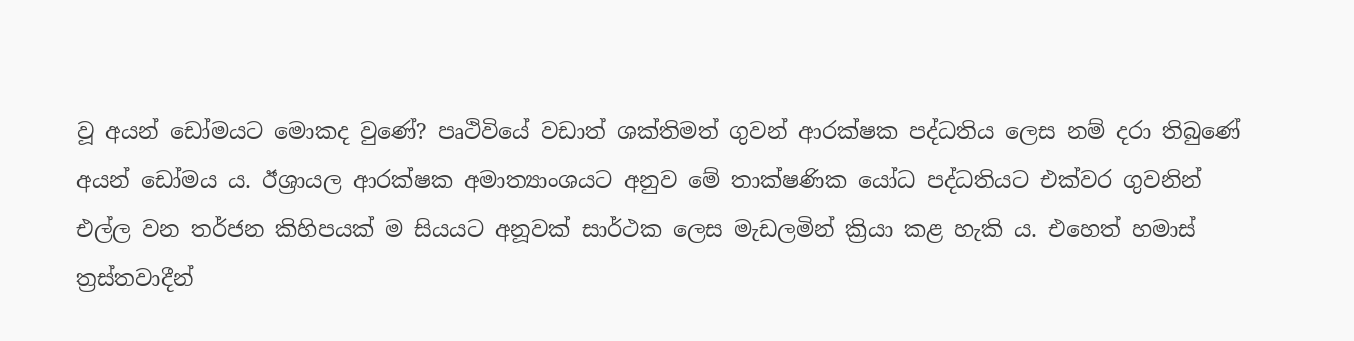වූ අයන් ඩෝමයට මොකද වුණේ? පෘථිවියේ වඩාත් ශක්තිමත් ගුවන් ආරක්ෂක පද්ධතිය ලෙස නම් දරා තිබුණේ අයන් ඩෝමය ය. ඊශ්‍රායල ආරක්ෂක අමාත්‍යාංශයට අනුව මේ තාක්ෂණික යෝධ පද්ධතියට එක්වර ගුවනින් එල්ල වන තර්ජන කිහිපයක් ම සියයට අනූවක් සාර්ථක ලෙස මැඩලමින් ක්‍රියා කළ හැකි ය. එහෙත් හමාස් ත්‍රස්තවාදීන්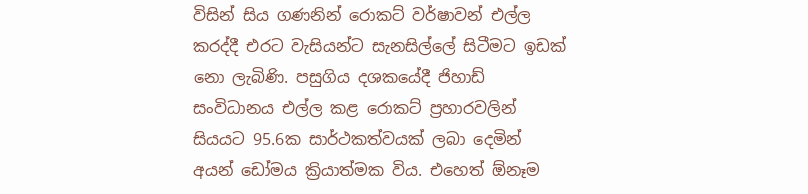විසින් සිය ගණනින් රොකට් වර්ෂාවන් එල්ල කරද්දී එරට වැසියන්ට සැනසිල්ලේ සිටීමට ඉඩක් නො ලැබිණි. පසුගිය දශකයේදී ජිහාඩ් සංවිධානය එල්ල කළ රොකට් ප්‍රහාරවලින් සියයට 95.6ක සාර්ථකත්වයක් ලබා දෙමින් අයන් ඩෝමය ක්‍රියාත්මක විය. එහෙත් ඕනෑම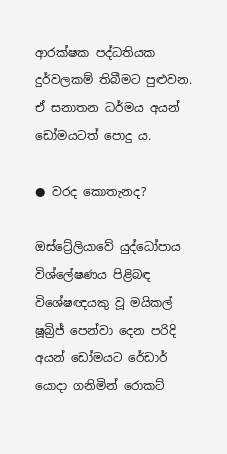ආරක්ෂක පද්ධතියක දුර්වලකම් තිබීමට පුළුවන. ඒ සනාතන ධර්මය අයන් ඩෝමයටත් පොදු ය.

● වරද කොතැනද?

ඔස්ට්‍රේලියාවේ යුද්ධෝපාය විශ්ලේෂණය පිළිබඳ විශේෂඥයකු වූ මයිකල් ෂූබ්‍රිජ් පෙන්වා දෙන පරිදි අයන් ඩෝමයට රේඩාර් යොදා ගනිමින් රොකට්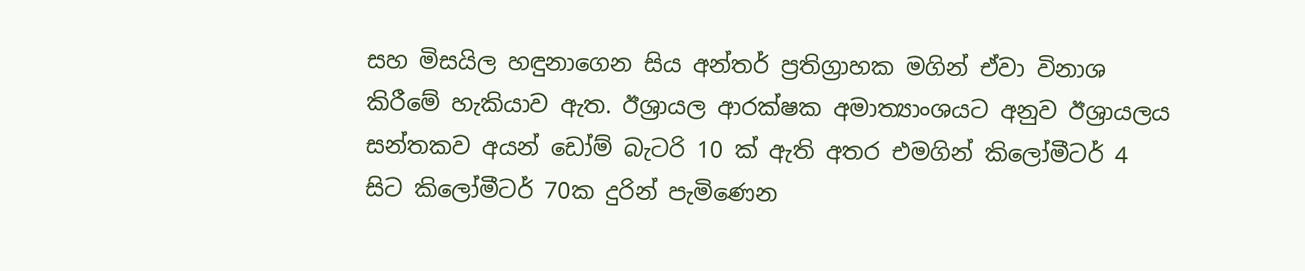සහ මිසයිල හඳුනාගෙන සිය අන්තර් ප්‍රතිග්‍රාහක මගින් ඒවා විනාශ කිරීමේ හැකියාව ඇත. ඊශ්‍රායල ආරක්ෂක අමාත්‍යාංශයට අනුව ඊශ්‍රායලය සන්තකව අයන් ඩෝම් බැටරි 10 ක් ඇති අතර එමගින් කිලෝමීටර් 4 සිට කිලෝමීටර් 70ක දුරින් පැමිණෙන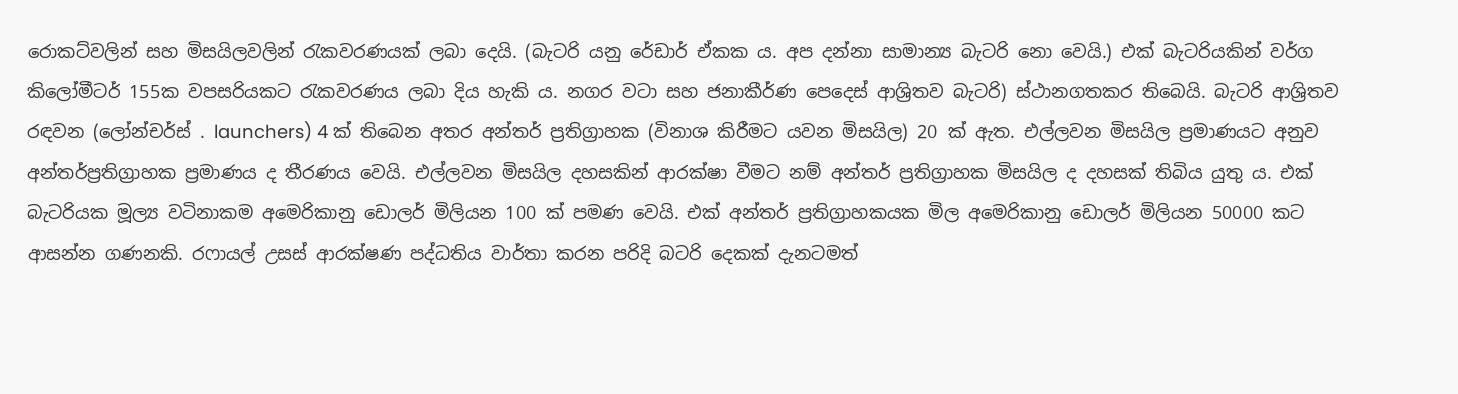රොකට්වලින් සහ මිසයිලවලින් රැකවරණයක් ලබා දෙයි. (බැටරි යනු රේඩාර් ඒකක ය. අප දන්නා සාමාන්‍ය බැටරි නො වෙයි.) එක් බැටරියකින් වර්ග කිලෝමීටර් 155ක වපසරියකට රැකවරණය ලබා දිය හැකි ය. නගර වටා සහ ජනාකීර්ණ පෙදෙස් ආශ්‍රිතව බැටරි) ස්ථානගතකර තිබෙයි. බැටරි ආශ්‍රිතව රඳවන (ලෝන්චර්ස් . launchers) 4 ක් තිබෙන අතර අන්තර් ප්‍රතිග්‍රාහක (විනාශ කිරීමට යවන මිසයිල) 20 ක් ඇත. එල්ලවන මිසයිල ප්‍රමාණයට අනුව අන්තර්ප්‍රතිග්‍රාහක ප්‍රමාණය ද තීරණය වෙයි. එල්ලවන මිසයිල දහසකින් ආරක්ෂා වීමට නම් අන්තර් ප්‍රතිග්‍රාහක මිසයිල ද දහසක් තිබිය යුතු ය. එක් බැටරියක මූල්‍ය වටිනාකම අමෙරිකානු ඩොලර් මිලියන 100 ක් පමණ වෙයි. එක් අන්තර් ප්‍රතිග්‍රාහකයක මිල අමෙරිකානු ඩොලර් මිලියන 50000 කට ආසන්න ගණනකි. රෆායල් උසස් ආරක්ෂණ පද්ධතිය වාර්තා කරන පරිදි බටරි දෙකක් දැනටමත්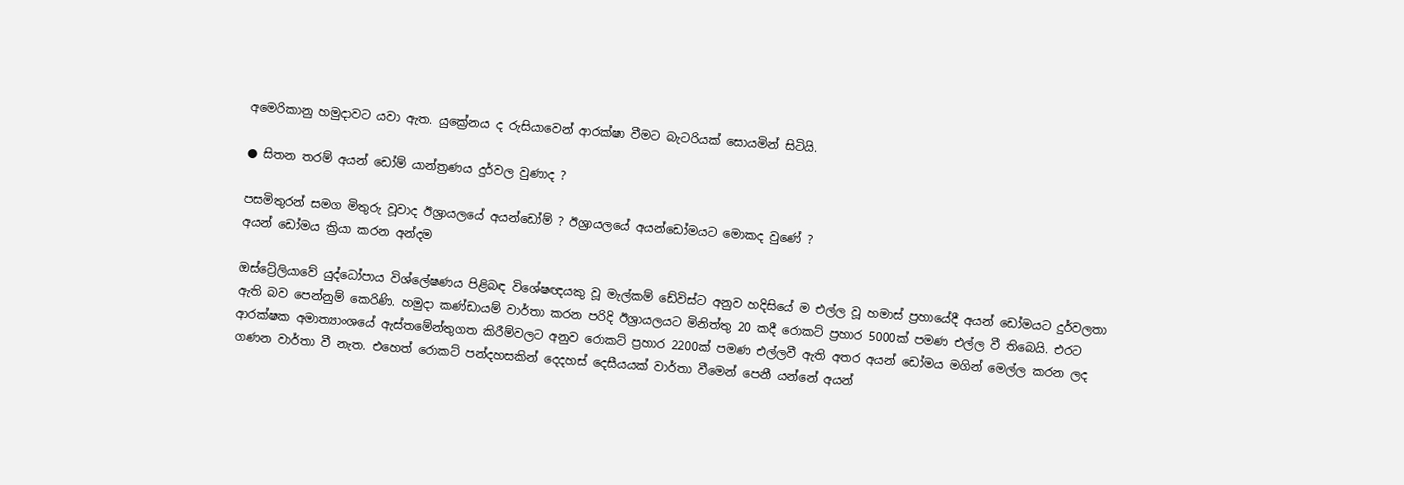අමෙරිකානු හමුදාවට යවා ඇත. යුක්‍රේනය ද රුසියාවෙන් ආරක්ෂා වීමට බැටරියක් සොයමින් සිටියි.

● සිතන තරම් අයන් ඩෝම් යාන්ත්‍රණය දුර්වල වුණාද ?

පසමිතුරන් සමග මිතුරු වූවාද ඊශ්‍රායලයේ අයන්ඩෝම් ? ඊශ්‍රායලයේ අයන්ඩෝමයට මොකද වුණේ ?
අයන් ඩෝමය ක්‍රියා කරන අන්දම

ඔස්ට්‍රේලියාවේ යුද්ධෝපාය විශ්ලේෂණය පිළිබඳ විශේෂඥයකු වූ මැල්කම් ඩේවිස්ට අනුව හදිසියේ ම එල්ල වූ හමාස් ප්‍රහායේදී අයන් ඩෝමයට දුර්වලතා ඇති බව පෙන්නුම් කෙරිණි. හමුදා කණ්ඩායම් වාර්තා කරන පරිදි ඊශ්‍රායලයට මිනිත්තු 20 කදී රොකට් ප්‍රහාර 5000ක් පමණ එල්ල වී තිබෙයි. එරට ආරක්ෂක අමාත්‍යාංශයේ ඇස්තමේන්තුගත කිරීම්වලට අනුව රොකට් ප්‍රහාර 2200ක් පමණ එල්ලවී ඇති අතර අයන් ඩෝමය මගින් මෙල්ල කරන ලද ගණන වාර්තා වී නැත. එහෙත් රොකට් පන්දහසකින් දෙදහස් දෙසීයයක් වාර්තා වීමෙන් පෙනී යන්නේ අයන්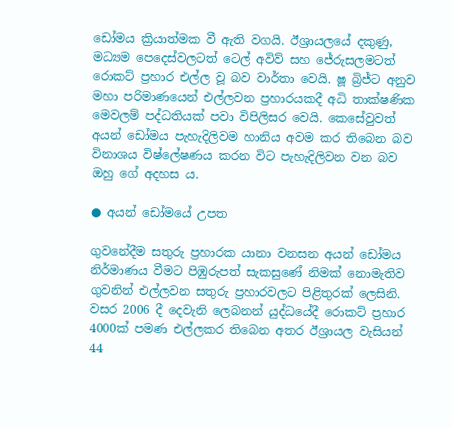ඩෝමය ක්‍රියාත්මක වී ඇති වගයි. ඊශ්‍රායලයේ දකුණු, මධ්‍යම පෙදෙස්වලටත් ටෙල් අවිව් සහ ජේරුසලමටත් රොකට් ප්‍රහාර එල්ල වූ බව වාර්තා වෙයි. ෂූ බ්‍රිජ්ට අනුව මහා පරිමාණයෙන් එල්ලවන ප්‍රහාරයකදී අධි තාක්ෂණික මෙවලම් පද්ධතියක් පවා විපිලිසර වෙයි. කෙසේවුවත් අයන් ඩෝමය පැහැදිලිවම හානිය අවම කර තිබෙන බව විනාශය විෂ්ලේෂණය කරන විට පැහැදිලිවන වන බව ඔහු ගේ අදහස ය.

● අයන් ඩෝමයේ උපත

ගුවනේදීම සතුරු ප්‍රහාරක යානා වනසන අයන් ඩෝමය නිර්මාණය වීමට පිඹුරුපත් සැකසුණේ නිමක් නොමැතිව ගුවනින් එල්ලවන සතුරු ප්‍රහාරවලට පිළිතුරක් ලෙසිනි. වසර 2006 දී දෙවැනි ලෙබනන් යුද්ධයේදී රොකට් ප්‍රහාර 4000ක් පමණ එල්ලකර තිබෙන අතර ඊශ්‍රායල වැසියන් 44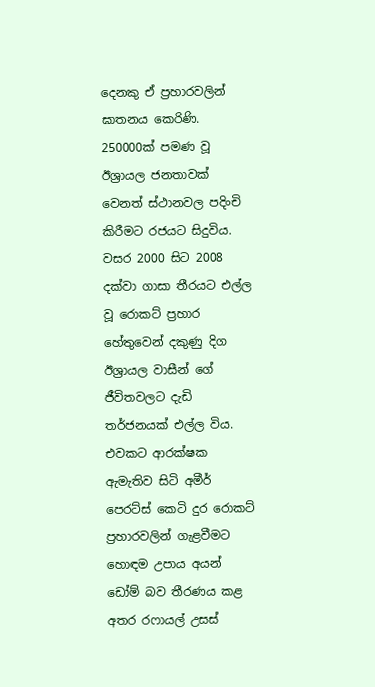දෙනකු ඒ ප්‍රහාරවලින් ඝාතනය කෙරිණි. 250000ක් පමණ වූ ඊශ්‍රායල ජනතාවක් වෙනත් ස්ථානවල පදිංචි කිරීමට රජයට සිදුවිය. වසර 2000 සිට 2008 දක්වා ගාසා තීරයට එල්ල වූ රොකට් ප්‍රහාර හේතුවෙන් දකුණු දිග ඊශ්‍රායල වාසීන් ගේ ජීවිතවලට දැඩි තර්ජනයක් එල්ල විය. එවකට ආරක්ෂක ඇමැතිව සිටි අමීර් පෙරට්ස් කෙටි දුර රොකට් ප්‍රහාරවලින් ගැළවීමට හොඳම උපාය අයන් ඩෝම් බව තීරණය කළ අතර රෆායල් උසස්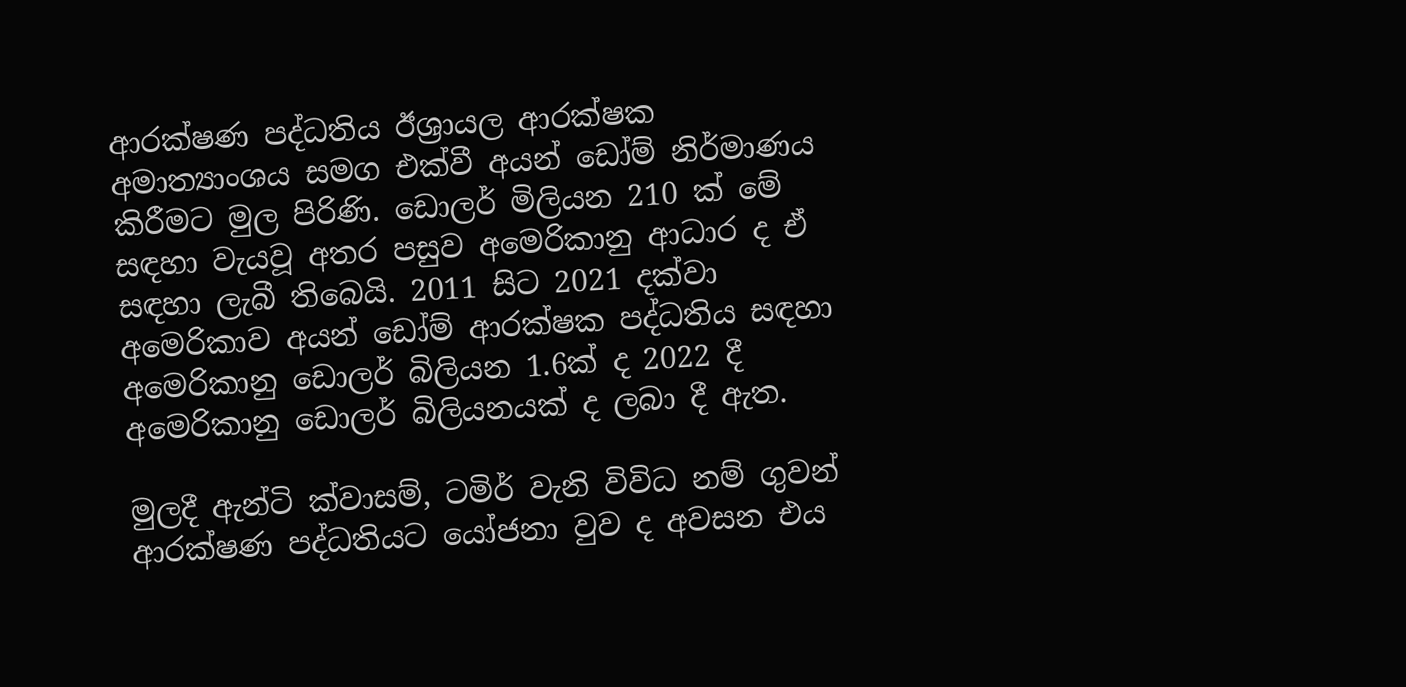ආරක්ෂණ පද්ධතිය ඊශ්‍රායල ආරක්ෂක අමාත්‍යාංශය සමග එක්වී අයන් ඩෝම් නිර්මාණය කිරීමට මුල පිරිණි. ඩොලර් මිලියන 210 ක් මේ සඳහා වැයවූ අතර පසුව අමෙරිකානු ආධාර ද ඒ සඳහා ලැබී තිබෙයි. 2011 සිට 2021 දක්වා අමෙරිකාව අයන් ඩෝම් ආරක්ෂක පද්ධතිය සඳහා අමෙරිකානු ඩොලර් බිලියන 1.6ක් ද 2022 දී අමෙරිකානු ඩොලර් බිලියනයක් ද ලබා දී ඇත.

මුලදී ඇන්ටි ක්වාසම්, ටමිර් වැනි විවිධ නම් ගුවන් ආරක්ෂණ පද්ධතියට යෝජනා වුව ද අවසන එය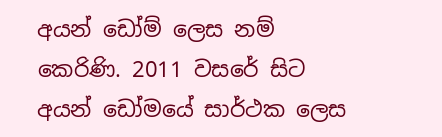අයන් ඩෝම් ලෙස නම් කෙරිණි. 2011 වසරේ සිට අයන් ඩෝමයේ සාර්ථක ලෙස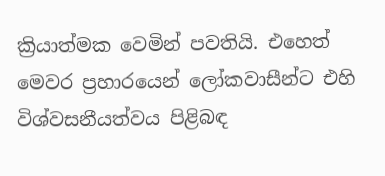ක්‍රියාත්මක වෙමින් පවතියි. එහෙත් මෙවර ප්‍රහාරයෙන් ලෝකවාසීන්ට එහි විශ්වසනීයත්වය පිළිබඳ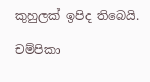කුහුලක් ඉපිද තිබෙයි.

චම්පිකා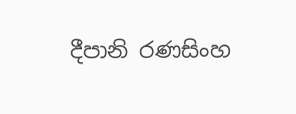දීපානි රණසිංහ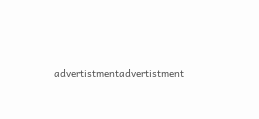advertistmentadvertistment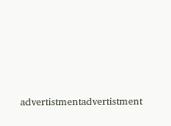advertistmentadvertistment